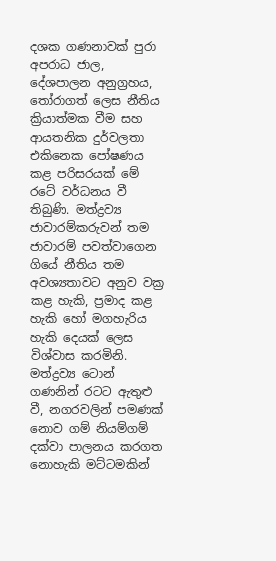දශක ගණනාවක් පුරා අපරාධ ජාල, දේශපාලන අනුග්‍රහය, තෝරාගත් ලෙස නීතිය ක්‍රියාත්මක වීම සහ ආයතනික දුර්වලතා එකිනෙක පෝෂණය කළ පරිසරයක් මේ රටේ වර්ධනය වී තිබුණි. මත්ද්‍රව්‍ය ජාවාරම්කරුවන් තම ජාවාරම් පවත්වාගෙන ගියේ නීතිය තම අවශ්‍යතාවට අනුව වක්‍ර කළ හැකි, ප්‍රමාද කළ හැකි හෝ මගහැරිය හැකි දෙයක් ලෙස විශ්වාස කරමිනි. මත්ද්‍රව්‍ය ටොන් ගණනින් රටට ඇතුළු වී, නගරවලින් පමණක් නොව ගම් නියම්ගම් දක්වා පාලනය කරගත නොහැකි මට්ටමකින්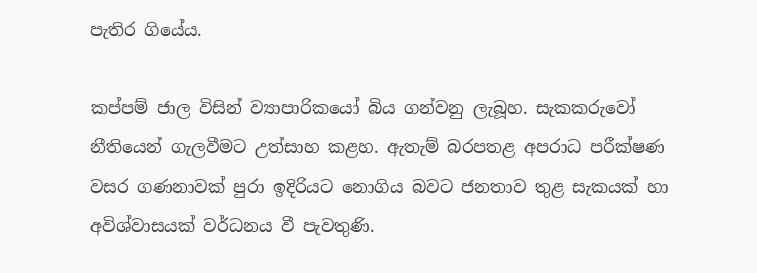පැතිර ගියේය.

කප්පම් ජාල විසින් ව්‍යාපාරිකයෝ බිය ගන්වනු ලැබූහ. සැකකරුවෝ නීතියෙන් ගැලවීමට උත්සාහ කළහ. ඇතැම් බරපතළ අපරාධ පරීක්ෂණ වසර ගණනාවක් පුරා ඉදිරියට නොගිය බවට ජනතාව තුළ සැකයක් හා අවිශ්වාසයක් වර්ධනය වී පැවතුණි.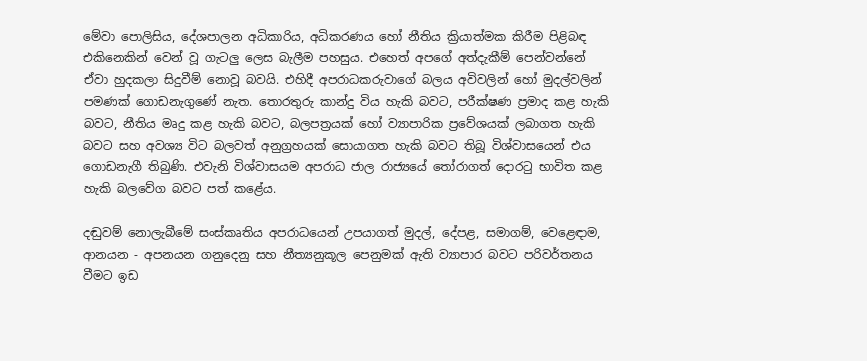මේවා පොලිසිය, දේශපාලන අධිකාරිය, අධිකරණය හෝ නීතිය ක්‍රියාත්මක කිරීම පිළිබඳ එකිනෙකින් වෙන් වූ ගැටලු‍ ලෙස බැලීම පහසුය. එහෙත් අපගේ අත්දැකීම් පෙන්වන්නේ ඒවා හුදකලා සිදුවීම් නොවූ බවයි. එහිදී අපරාධකරුවාගේ බලය අවිවලින් හෝ මුදල්වලින් පමණක් ගොඩනැගුණේ නැත. තොරතුරු කාන්දු විය හැකි බවට, පරීක්ෂණ ප්‍රමාද කළ හැකි බවට, නීතිය මෘදු කළ හැකි බවට, බලපත්‍රයක් හෝ ව්‍යාපාරික ප්‍රවේශයක් ලබාගත හැකි බවට සහ අවශ්‍ය විට බලවත් අනුග්‍රහයක් සොයාගත හැකි බවට තිබූ විශ්වාසයෙන් එය ගොඩනැගී තිබුණි. එවැනි විශ්වාසයම අපරාධ ජාල රාජ්‍යයේ තෝරාගත් දොරටු භාවිත කළ හැකි බලවේග බවට පත් කළේය.

දඬුවම් නොලැබීමේ සංස්කෘතිය අපරාධයෙන් උපයාගත් මුදල්, දේපළ, සමාගම්, වෙළෙඳාම, ආනයන - අපනයන ගනුදෙනු සහ නීත්‍යනුකූල පෙනුමක් ඇති ව්‍යාපාර බවට පරිවර්තනය වීමට ඉඩ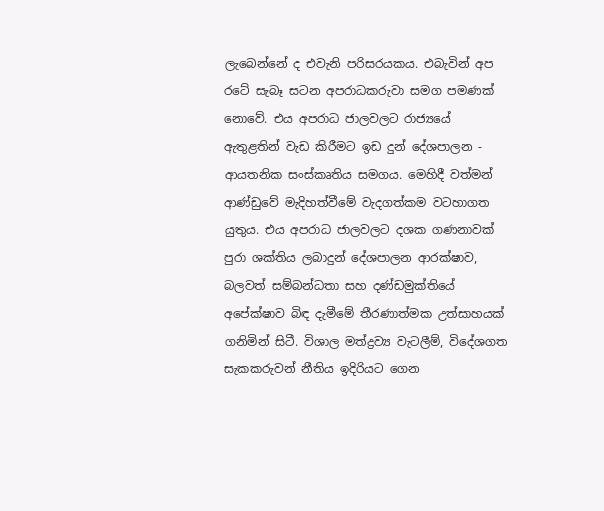ලැබෙන්නේ ද එවැනි පරිසරයකය. එබැවින් අප රටේ සැබෑ සටන අපරාධකරුවා සමග පමණක් නොවේ. එය අපරාධ ජාලවලට රාජ්‍යයේ ඇතුළතින් වැඩ කිරීමට ඉඩ දුන් දේශපාලන - ආයතනික සංස්කෘතිය සමගය. මෙහිදී වත්මන් ආණ්ඩුවේ මැදිහත්වීමේ වැදගත්කම වටහාගත යුතුය. එය අපරාධ ජාලවලට දශක ගණනාවක් පුරා ශක්තිය ලබාදුන් දේශපාලන ආරක්ෂාව, බලවත් සම්බන්ධතා සහ දණ්ඩමුක්තියේ අපේක්ෂාව බිඳ දැමීමේ තීරණාත්මක උත්සාහයක් ගනිමින් සිටී. විශාල මත්ද්‍රව්‍ය වැටලීම්, විදේශගත සැකකරුවන් නීතිය ඉදිරියට ගෙන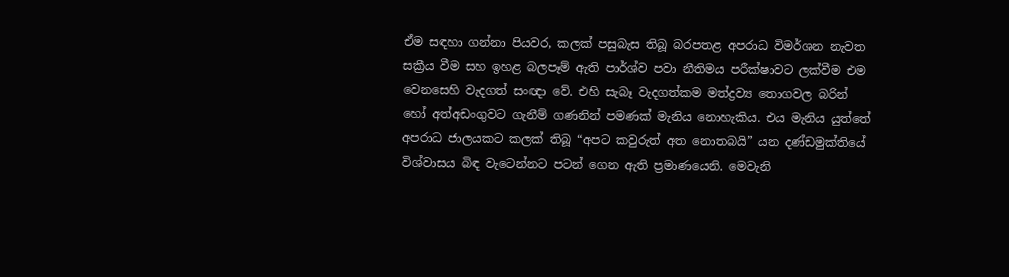ඒම සඳහා ගන්නා පියවර, කලක් පසුබැස තිබූ බරපතළ අපරාධ විමර්ශන නැවත සක්‍රීය වීම සහ ඉහළ බලපෑම් ඇති පාර්ශ්ව පවා නීතිමය පරීක්ෂාවට ලක්වීම එම වෙනසෙහි වැදගත් සංඥා වේ. එහි සැබෑ වැදගත්කම මත්ද්‍රව්‍ය තොගවල බරින් හෝ අත්අඩංගුවට ගැනීම් ගණනින් පමණක් මැනිය නොහැකිය. එය මැනිය යුත්තේ අපරාධ ජාලයකට කලක් තිබූ “අපට කවුරුත් අත නොතබයි” යන දණ්ඩමුක්තියේ විශ්වාසය බිඳ වැටෙන්නට පටන් ගෙන ඇති ප්‍රමාණයෙනි. මෙවැනි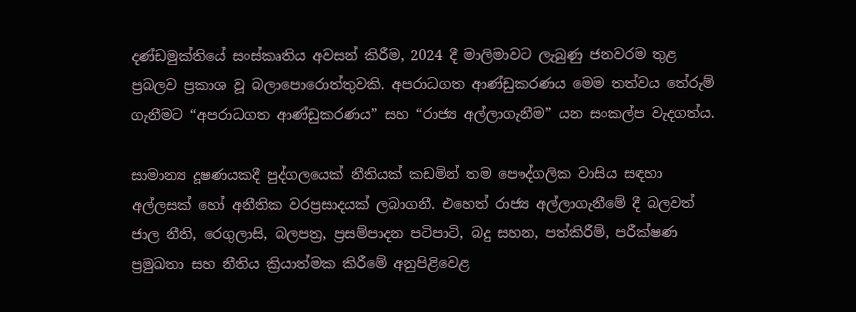දණ්ඩමුක්තියේ සංස්කෘතිය අවසන් කිරීම, 2024 දී මාලිමාවට ලැබුණු ජනවරම තුළ ප්‍රබලව ප්‍රකාශ වූ බලාපොරොත්තුවකි. අපරාධගත ආණ්ඩුකරණය මෙම තත්වය තේරුම් ගැනීමට “අපරාධගත ආණ්ඩුකරණය” සහ “රාජ්‍ය අල්ලාගැනීම” යන සංකල්ප වැදගත්ය.

සාමාන්‍ය දූෂණයකදී පුද්ගලයෙක් නීතියක් කඩමින් තම පෞද්ගලික වාසිය සඳහා අල්ලසක් හෝ අනීතික වරප්‍රසාදයක් ලබාගනී. එහෙත් රාජ්‍ය අල්ලාගැනීමේ දී බලවත් ජාල නීති, රෙගුලාසි, බලපත්‍ර, ප්‍රසම්පාදන පටිපාටි, බදු සහන, පත්කිරීම්, පරීක්ෂණ ප්‍රමුඛතා සහ නීතිය ක්‍රියාත්මක කිරීමේ අනුපිළිවෙළ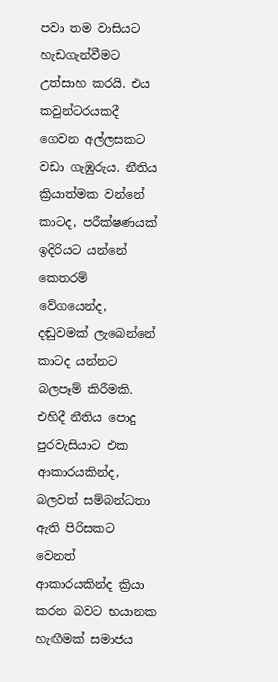පවා තම වාසියට හැඩගැන්වීමට උත්සාහ කරයි. එය කවුන්ටරයකදී ගෙවන අල්ලසකට වඩා ගැඹුරුය. නීතිය ක්‍රියාත්මක වන්නේ කාටද, පරීක්ෂණයක් ඉදිරියට යන්නේ කෙතරම් වේගයෙන්ද, දඬුවමක් ලැබෙන්නේ කාටද යන්නට බලපෑම් කිරීමකි. එහිදී නීතිය පොදු පුරවැසියාට එක ආකාරයකින්ද, බලවත් සම්බන්ධතා ඇති පිරිසකට වෙනත් ආකාරයකින්ද ක්‍රියා කරන බවට භයානක හැඟීමක් සමාජය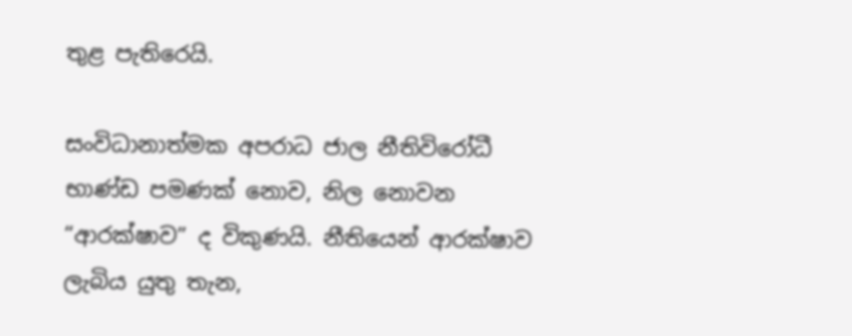තුළ පැතිරෙයි.

සංවිධානාත්මක අපරාධ ජාල නීතිවිරෝධී භාණ්ඩ පමණක් නොව, නිල නොවන “ආරක්ෂාව” ද විකුණයි. නීතියෙන් ආරක්ෂාව ලැබිය යුතු තැන,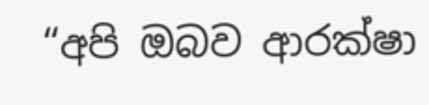“අපි ඔබව ආරක්ෂා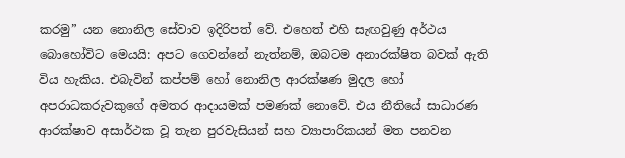කරමු” යන නොනිල සේවාව ඉදිරිපත් වේ. එහෙත් එහි සැඟවුණු අර්ථය බොහෝවිට මෙයයි: අපට ගෙවන්නේ නැත්නම්, ඔබටම අනාරක්ෂිත බවක් ඇති විය හැකිය. එබැවින් කප්පම් හෝ නොනිල ආරක්ෂණ මුදල හෝ අපරාධකරුවකුගේ අමතර ආදායමක් පමණක් නොවේ. එය නීතියේ සාධාරණ ආරක්ෂාව අසාර්ථක වූ තැන පුරවැසියන් සහ ව්‍යාපාරිකයන් මත පනවන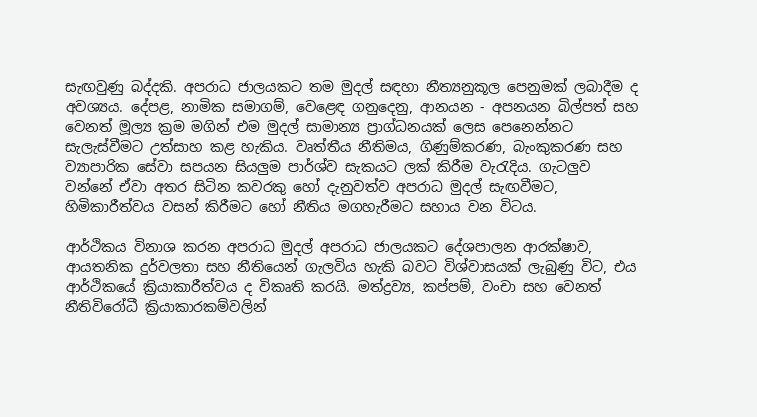සැඟවුණු බද්දකි. අපරාධ ජාලයකට තම මුදල් සඳහා නීත්‍යනුකූල පෙනුමක් ලබාදීම ද අවශ්‍යය. දේපළ, නාමික සමාගම්, වෙළෙඳ ගනුදෙනු, ආනයන - අපනයන බිල්පත් සහ වෙනත් මූල්‍ය ක්‍රම මගින් එම මුදල් සාමාන්‍ය ප්‍රාග්ධනයක් ලෙස පෙනෙන්නට සැලැස්වීමට උත්සාහ කළ හැකිය. වෘත්තීය නීතිමය, ගිණුම්කරණ, බැංකුකරණ සහ ව්‍යාපාරික සේවා සපයන සියලු‍ම පාර්ශ්ව සැකයට ලක් කිරීම වැරැදිය. ගැටලු‍ව වන්නේ ඒවා අතර සිටින කවරකු හෝ දැනුවත්ව අපරාධ මුදල් සැඟවීමට, හිමිකාරීත්වය වසන් කිරීමට හෝ නීතිය මගහැරීමට සහාය වන විටය.

ආර්ථිකය විනාශ කරන අපරාධ මුදල් අපරාධ ජාලයකට දේශපාලන ආරක්ෂාව, ආයතනික දුර්වලතා සහ නීතියෙන් ගැලවිය හැකි බවට විශ්වාසයක් ලැබුණු විට, එය ආර්ථිකයේ ක්‍රියාකාරීත්වය ද විකෘති කරයි. මත්ද්‍රව්‍ය, කප්පම්, වංචා සහ වෙනත් නීතිවිරෝධී ක්‍රියාකාරකම්වලින්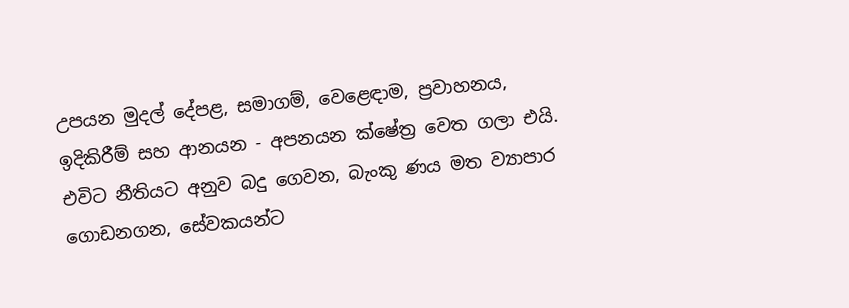උපයන මුදල් දේපළ, සමාගම්, වෙළෙඳාම, ප්‍රවාහනය, ඉදිකිරීම් සහ ආනයන - අපනයන ක්ෂේත්‍ර වෙත ගලා එයි. එවිට නීතියට අනුව බදු ගෙවන, බැංකු ණය මත ව්‍යාපාර ගොඩනගන, සේවකයන්ට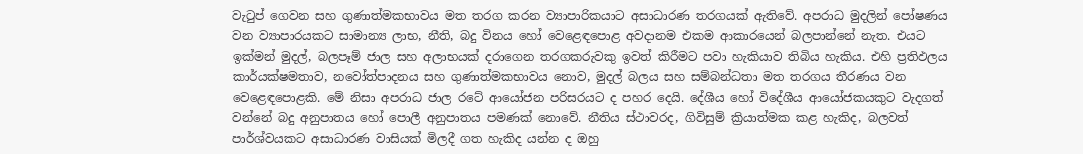වැටුප් ගෙවන සහ ගුණාත්මකභාවය මත තරග කරන ව්‍යාපාරිකයාට අසාධාරණ තරගයක් ඇතිවේ. අපරාධ මුදලින් පෝෂණය වන ව්‍යාපාරයකට සාමාන්‍ය ලාභ, නීති, බදු විනය හෝ වෙළෙඳපොළ අවදානම එකම ආකාරයෙන් බලපාන්නේ නැත. එයට ඉක්මන් මුදල්, බලපෑම් ජාල සහ අලාභයක් දරාගෙන තරගකරුවකු ඉවත් කිරීමට පවා හැකියාව තිබිය හැකිය. එහි ප්‍රතිඵලය කාර්යක්ෂමතාව, නවෝත්පාදනය සහ ගුණාත්මකභාවය නොව, මුදල් බලය සහ සම්බන්ධතා මත තරගය තීරණය වන වෙළෙඳපොළකි. මේ නිසා අපරාධ ජාල රටේ ආයෝජන පරිසරයට ද පහර දෙයි. දේශීය හෝ විදේශීය ආයෝජකයකුට වැදගත් වන්නේ බදු අනුපාතය හෝ පොලී අනුපාතය පමණක් නොවේ. නීතිය ස්ථාවරද, ගිවිසුම් ක්‍රියාත්මක කළ හැකිද, බලවත් පාර්ශ්වයකට අසාධාරණ වාසියක් මිලදී ගත හැකිද යන්න ද ඔහු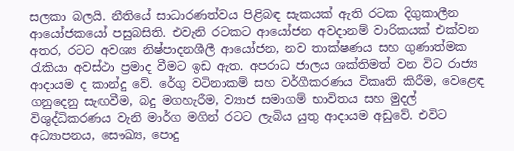සලකා බලයි. නීතියේ සාධාරණත්වය පිළිබඳ සැකයක් ඇති රටක දිගුකාලීන ආයෝජකයෝ පසුබසිති. එවැනි රටකට ආයෝජන අවදානම් වාරිකයක් එක්වන අතර, රටට අවශ්‍ය නිෂ්පාදනශීලී ආයෝජන, නව තාක්ෂණය සහ ගුණාත්මක රැකියා අවස්ථා ප්‍රමාද වීමට ඉඩ ඇත. අපරාධ ජාලය ශක්තිමත් වන විට රාජ්‍ය ආදායම ද කාන්දු වේ. රේගු වටිනාකම් සහ වර්ගීකරණය විකෘති කිරීම, වෙළෙඳ ගනුදෙනු සැඟවීම, බදු මගහැරීම, ව්‍යාජ සමාගම් භාවිතය සහ මුදල් විශුද්ධිකරණය වැනි මාර්ග මගින් රටට ලැබිය යුතු ආදායම අඩුවේ. එවිට අධ්‍යාපනය, සෞඛ්‍ය, පොදු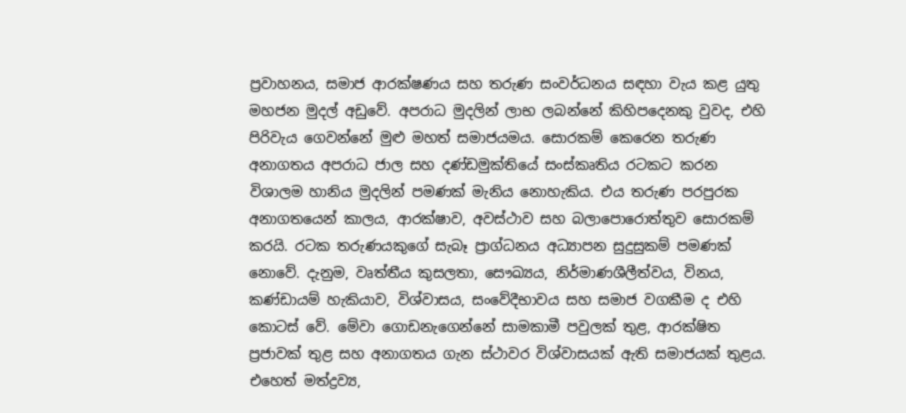ප්‍රවාහනය, සමාජ ආරක්ෂණය සහ තරුණ සංවර්ධනය සඳහා වැය කළ යුතු මහජන මුදල් අඩුවේ. අපරාධ මුදලින් ලාභ ලබන්නේ කිහිපදෙනකු වුවද, එහි පිරිවැය ගෙවන්නේ මුළු මහත් සමාජයමය. සොරකම් කෙරෙන තරුණ අනාගතය අපරාධ ජාල සහ දණ්ඩමුක්තියේ සංස්කෘතිය රටකට කරන විශාලම හානිය මුදලින් පමණක් මැනිය නොහැකිය. එය තරුණ පරපුරක අනාගතයෙන් කාලය, ආරක්ෂාව, අවස්ථාව සහ බලාපොරොත්තුව සොරකම් කරයි. රටක තරුණයකුගේ සැබෑ ප්‍රාග්ධනය අධ්‍යාපන සුදුසුකම් පමණක් නොවේ. දැනුම, වෘත්තීය කුසලතා, සෞඛ්‍යය, නිර්මාණශීලීත්වය, විනය, කණ්ඩායම් හැකියාව, විශ්වාසය, සංවේදීභාවය සහ සමාජ වගකීම ද එහි කොටස් වේ. මේවා ගොඩනැගෙන්නේ සාමකාමී පවුලක් තුළ, ආරක්ෂිත ප්‍රජාවක් තුළ සහ අනාගතය ගැන ස්ථාවර විශ්වාසයක් ඇති සමාජයක් තුළය. එහෙත් මත්ද්‍රව්‍ය,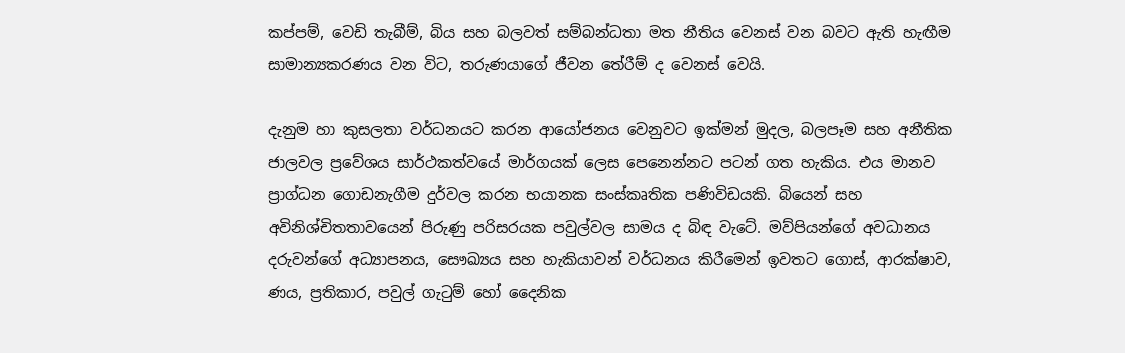කප්පම්, වෙඩි තැබීම්, බිය සහ බලවත් සම්බන්ධතා මත නීතිය වෙනස් වන බවට ඇති හැඟීම සාමාන්‍යකරණය වන විට, තරුණයාගේ ජීවන තේරීම් ද වෙනස් වෙයි.

දැනුම හා කුසලතා වර්ධනයට කරන ආයෝජනය වෙනුවට ඉක්මන් මුදල, බලපෑම සහ අනීතික ජාලවල ප්‍රවේශය සාර්ථකත්වයේ මාර්ගයක් ලෙස පෙනෙන්නට පටන් ගත හැකිය. එය මානව ප්‍රාග්ධන ගොඩනැගීම දුර්වල කරන භයානක සංස්කෘතික පණිවිඩයකි. බියෙන් සහ අවිනිශ්චිතතාවයෙන් පිරුණු පරිසරයක පවුල්වල සාමය ද බිඳ වැටේ. මව්පියන්ගේ අවධානය දරුවන්ගේ අධ්‍යාපනය, සෞඛ්‍යය සහ හැකියාවන් වර්ධනය කිරීමෙන් ඉවතට ගොස්, ආරක්ෂාව, ණය, ප්‍රතිකාර, පවුල් ගැටුම් හෝ දෛනික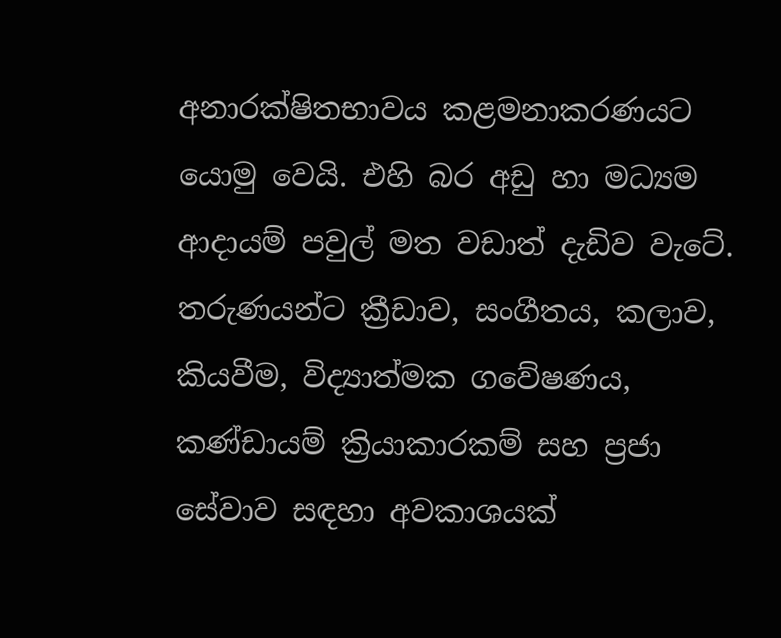අනාරක්ෂිතභාවය කළමනාකරණයට යොමු වෙයි. එහි බර අඩු හා මධ්‍යම ආදායම් පවුල් මත වඩාත් දැඩිව වැටේ. තරුණයන්ට ක්‍රීඩාව, සංගීතය, කලාව, කියවීම, විද්‍යාත්මක ගවේෂණය, කණ්ඩායම් ක්‍රියාකාරකම් සහ ප්‍රජා සේවාව සඳහා අවකාශයක්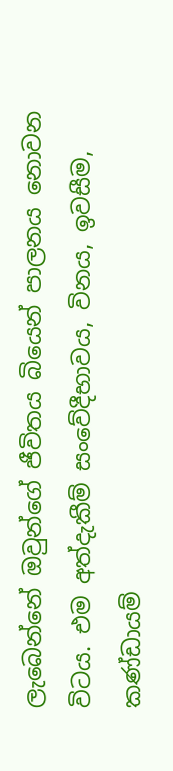ලැබෙන්නේ ඔවුන්ගේ ජීවිතය බියෙන් පාලනය නොවන විටය. එම අත්දැකීම් සංවේදීභාවය, විනය, ඉවසීම, කණ්ඩායම්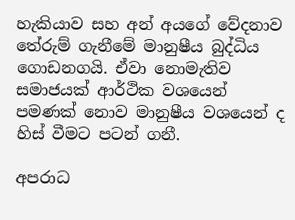හැකියාව සහ අන් අයගේ වේදනාව තේරුම් ගැනීමේ මානුෂීය බුද්ධිය ගොඩනගයි. ඒවා නොමැතිව සමාජයක් ආර්ථික වශයෙන් පමණක් නොව මානුෂීය වශයෙන් ද හිස් වීමට පටන් ගනී.

අපරාධ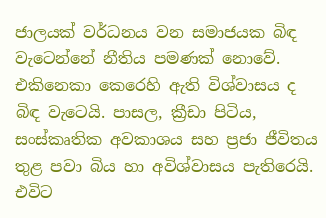ජාලයක් වර්ධනය වන සමාජයක බිඳ වැටෙන්නේ නීතිය පමණක් නොවේ. එකිනෙකා කෙරෙහි ඇති විශ්වාසය ද බිඳ වැටෙයි. පාසල, ක්‍රීඩා පිටිය, සංස්කෘතික අවකාශය සහ ප්‍රජා ජීවිතය තුළ පවා බිය හා අවිශ්වාසය පැතිරෙයි. එවිට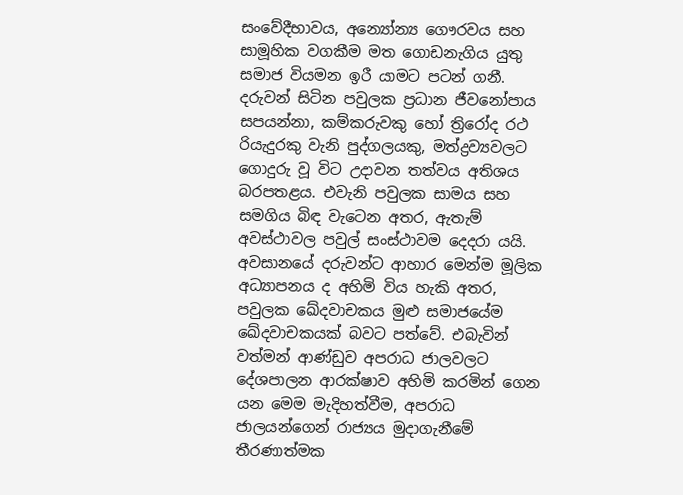සංවේදීභාවය, අන්‍යෝන්‍ය ගෞරවය සහ සාමූහික වගකීම මත ගොඩනැගිය යුතු සමාජ වියමන ඉරී යාමට පටන් ගනී. දරුවන් සිටින පවුලක ප්‍රධාන ජීවනෝපාය සපයන්නා, කම්කරුවකු හෝ ත්‍රිරෝද රථ රියැදුරකු වැනි පුද්ගලයකු, මත්ද්‍රව්‍යවලට ගොදුරු වූ විට උදාවන තත්වය අතිශය බරපතළය. එවැනි පවුලක සාමය සහ සමගිය බිඳ වැටෙන අතර, ඇතැම් අවස්ථාවල පවුල් සංස්ථාවම දෙදරා යයි. අවසානයේ දරුවන්ට ආහාර මෙන්ම මූලික අධ්‍යාපනය ද අහිමි විය හැකි අතර, පවුලක ඛේදවාචකය මුළු සමාජයේම ඛේදවාචකයක් බවට පත්වේ. එබැවින් වත්මන් ආණ්ඩුව අපරාධ ජාලවලට දේශපාලන ආරක්ෂාව අහිමි කරමින් ගෙන යන මෙම මැදිහත්වීම, අපරාධ ජාලයන්ගෙන් රාජ්‍යය මුදාගැනීමේ තීරණාත්මක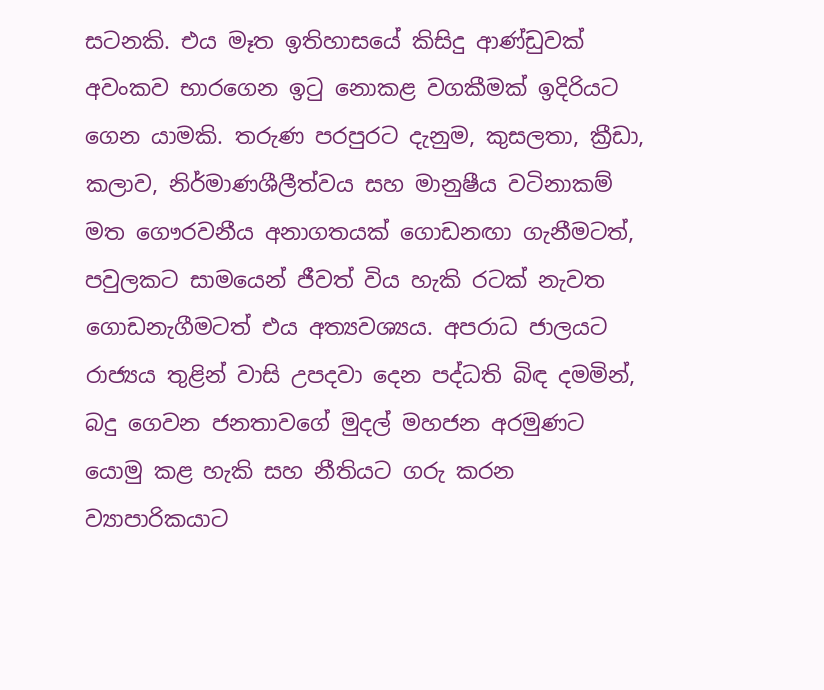සටනකි. එය මෑත ඉතිහාසයේ කිසිදු ආණ්ඩුවක් අවංකව භාරගෙන ඉටු නොකළ වගකීමක් ඉදිරියට ගෙන යාමකි. තරුණ පරපුරට දැනුම, කුසලතා, ක්‍රීඩා, කලාව, නිර්මාණශීලීත්වය සහ මානුෂීය වටිනාකම් මත ගෞරවනීය අනාගතයක් ගොඩනඟා ගැනීමටත්, පවුලකට සාමයෙන් ජීවත් විය හැකි රටක් නැවත ගොඩනැගීමටත් එය අත්‍යවශ්‍යය. අපරාධ ජාලයට රාජ්‍යය තුළින් වාසි උපදවා දෙන පද්ධති බිඳ දමමින්, බදු ගෙවන ජනතාවගේ මුදල් මහජන අරමුණට යොමු කළ හැකි සහ නීතියට ගරු කරන ව්‍යාපාරිකයාට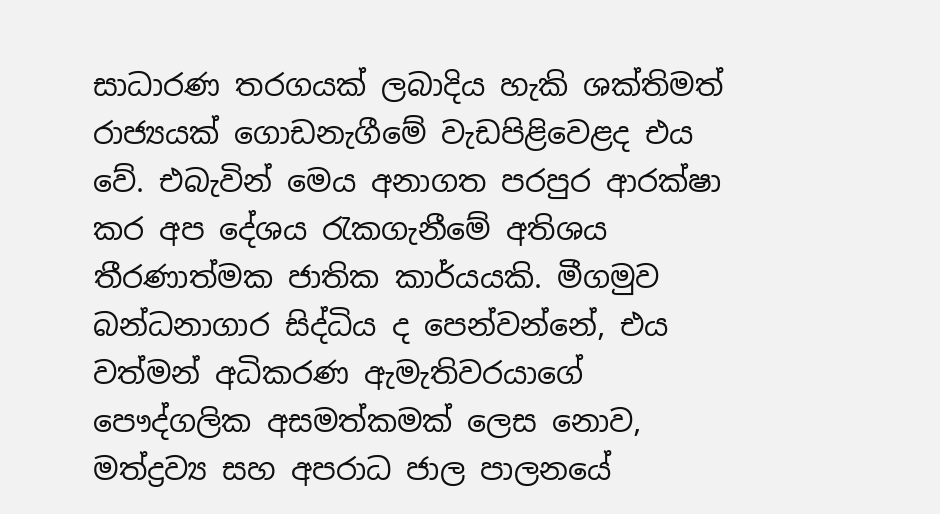සාධාරණ තරගයක් ලබාදිය හැකි ශක්තිමත් රාජ්‍යයක් ගොඩනැගීමේ වැඩපිළිවෙළද එය වේ. එබැවින් මෙය අනාගත පරපුර ආරක්ෂා කර අප දේශය රැකගැනීමේ අතිශය තීරණාත්මක ජාතික කාර්යයකි. මීගමුව බන්ධනාගාර සිද්ධිය ද පෙන්වන්නේ, එය වත්මන් අධිකරණ ඇමැතිවරයාගේ පෞද්ගලික අසමත්කමක් ලෙස නොව, මත්ද්‍රව්‍ය සහ අපරාධ ජාල පාලනයේ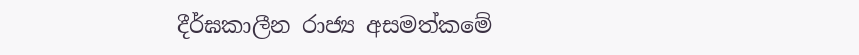දීර්ඝකාලීන රාජ්‍ය අසමත්කමේ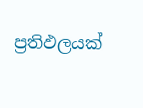ප්‍රතිඵලයක්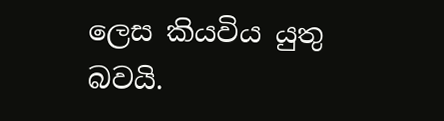ලෙස කියවිය යුතු බවයි.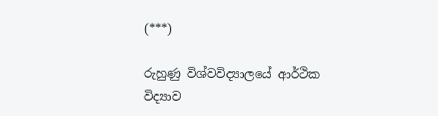(***)

රුහුණු විශ්වවිද්‍යාලයේ ආර්ථික විද්‍යාව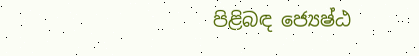පිළිබඳ ජ්‍යෙෂ්ඨ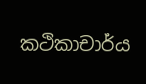කථිකාචාර්ය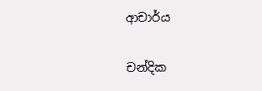ආචාර්ය

චන්දික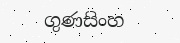ගුණසිංහ